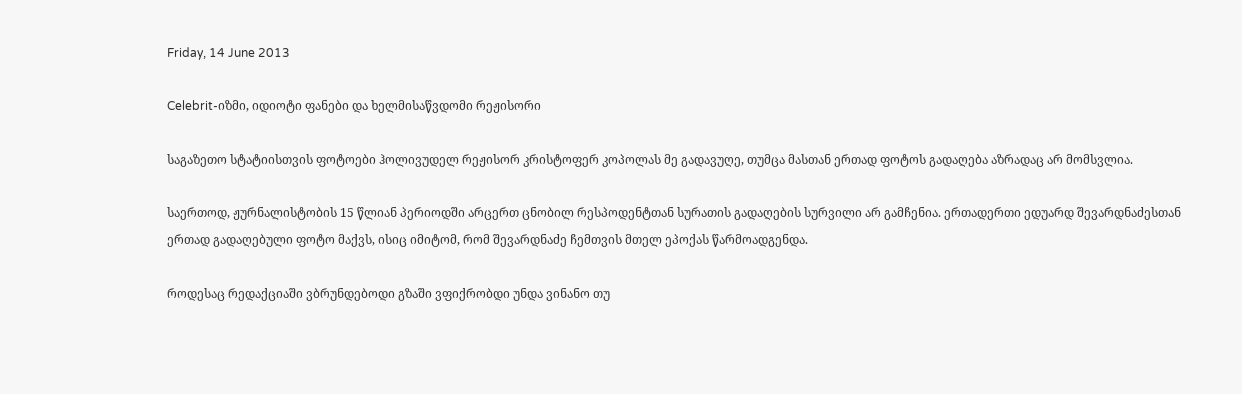Friday, 14 June 2013

Celebrit-იზმი, იდიოტი ფანები და ხელმისაწვდომი რეჟისორი

საგაზეთო სტატიისთვის ფოტოები ჰოლივუდელ რეჟისორ კრისტოფერ კოპოლას მე გადავუღე, თუმცა მასთან ერთად ფოტოს გადაღება აზრადაც არ მომსვლია.

საერთოდ, ჟურნალისტობის 15 წლიან პერიოდში არცერთ ცნობილ რესპოდენტთან სურათის გადაღების სურვილი არ გამჩენია. ერთადერთი ედუარდ შევარდნაძესთან ერთად გადაღებული ფოტო მაქვს, ისიც იმიტომ, რომ შევარდნაძე ჩემთვის მთელ ეპოქას წარმოადგენდა.

როდესაც რედაქციაში ვბრუნდებოდი გზაში ვფიქრობდი უნდა ვინანო თუ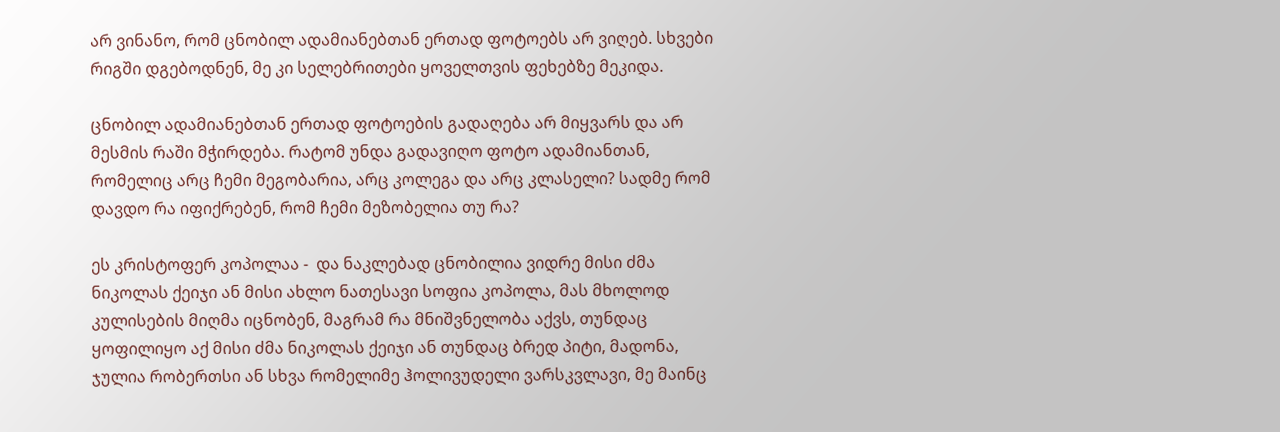არ ვინანო, რომ ცნობილ ადამიანებთან ერთად ფოტოებს არ ვიღებ. სხვები რიგში დგებოდნენ, მე კი სელებრითები ყოველთვის ფეხებზე მეკიდა.

ცნობილ ადამიანებთან ერთად ფოტოების გადაღება არ მიყვარს და არ მესმის რაში მჭირდება. რატომ უნდა გადავიღო ფოტო ადამიანთან, რომელიც არც ჩემი მეგობარია, არც კოლეგა და არც კლასელი? სადმე რომ დავდო რა იფიქრებენ, რომ ჩემი მეზობელია თუ რა?

ეს კრისტოფერ კოპოლაა -  და ნაკლებად ცნობილია ვიდრე მისი ძმა ნიკოლას ქეიჯი ან მისი ახლო ნათესავი სოფია კოპოლა, მას მხოლოდ კულისების მიღმა იცნობენ, მაგრამ რა მნიშვნელობა აქვს, თუნდაც ყოფილიყო აქ მისი ძმა ნიკოლას ქეიჯი ან თუნდაც ბრედ პიტი, მადონა, ჯულია რობერთსი ან სხვა რომელიმე ჰოლივუდელი ვარსკვლავი, მე მაინც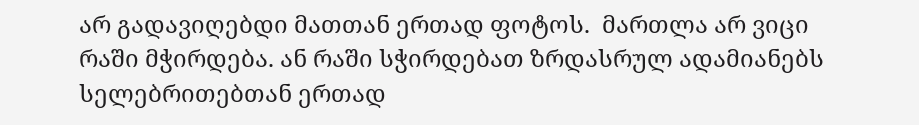არ გადავიღებდი მათთან ერთად ფოტოს.  მართლა არ ვიცი რაში მჭირდება. ან რაში სჭირდებათ ზრდასრულ ადამიანებს სელებრითებთან ერთად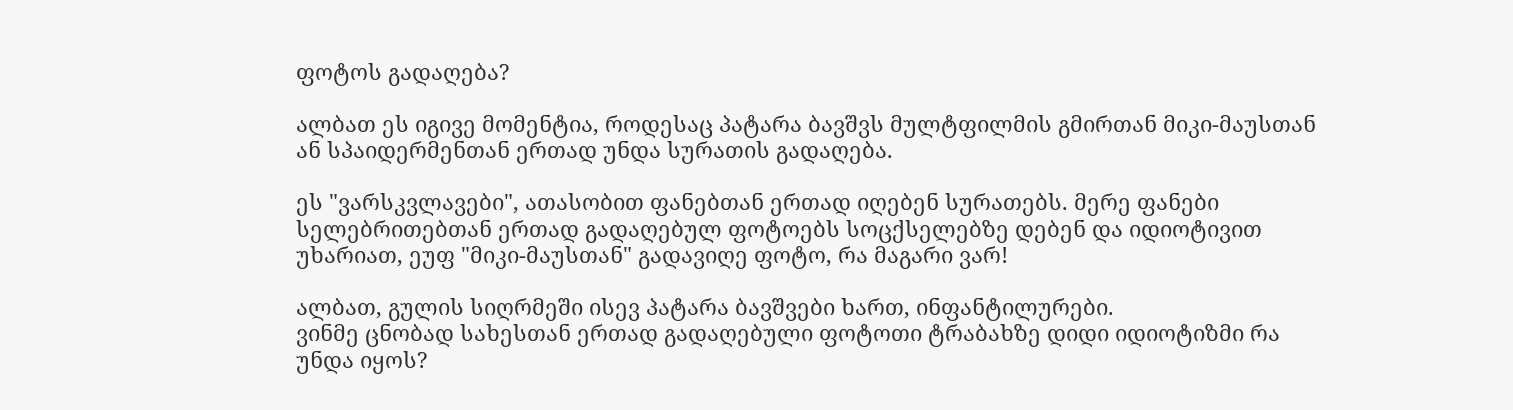ფოტოს გადაღება?

ალბათ ეს იგივე მომენტია, როდესაც პატარა ბავშვს მულტფილმის გმირთან მიკი-მაუსთან ან სპაიდერმენთან ერთად უნდა სურათის გადაღება.

ეს "ვარსკვლავები", ათასობით ფანებთან ერთად იღებენ სურათებს. მერე ფანები სელებრითებთან ერთად გადაღებულ ფოტოებს სოცქსელებზე დებენ და იდიოტივით უხარიათ, ეუფ "მიკი-მაუსთან" გადავიღე ფოტო, რა მაგარი ვარ!

ალბათ, გულის სიღრმეში ისევ პატარა ბავშვები ხართ, ინფანტილურები.
ვინმე ცნობად სახესთან ერთად გადაღებული ფოტოთი ტრაბახზე დიდი იდიოტიზმი რა უნდა იყოს?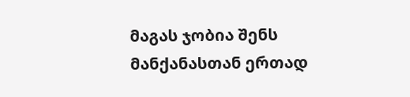მაგას ჯობია შენს მანქანასთან ერთად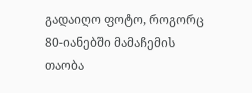გადაიღო ფოტო, როგორც 80-იანებში მამაჩემის თაობა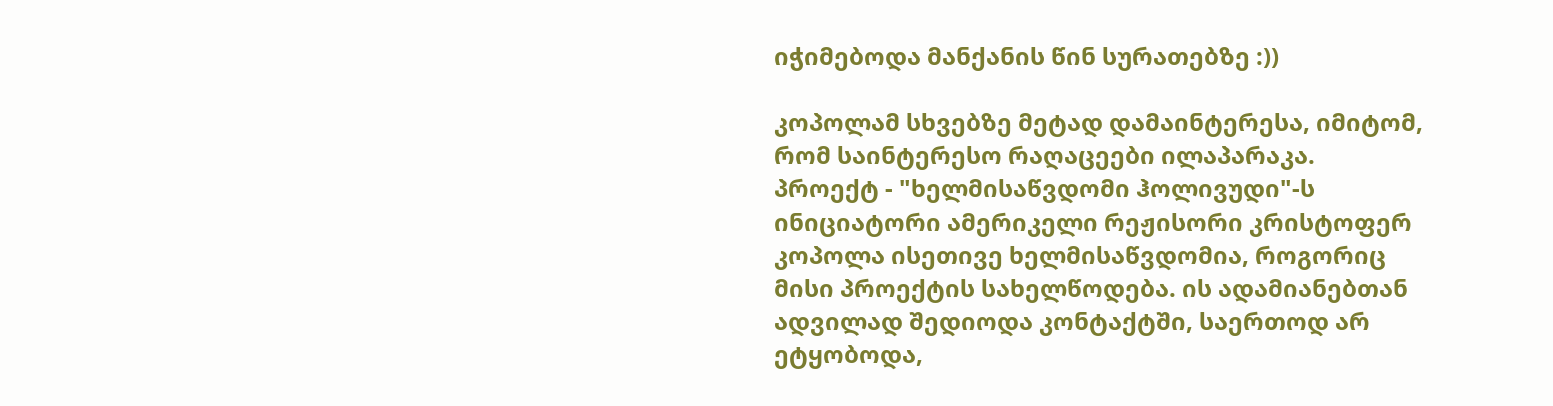იჭიმებოდა მანქანის წინ სურათებზე :))

კოპოლამ სხვებზე მეტად დამაინტერესა, იმიტომ, რომ საინტერესო რაღაცეები ილაპარაკა.
პროექტ - "ხელმისაწვდომი ჰოლივუდი"-ს ინიციატორი ამერიკელი რეჟისორი კრისტოფერ კოპოლა ისეთივე ხელმისაწვდომია, როგორიც მისი პროექტის სახელწოდება. ის ადამიანებთან ადვილად შედიოდა კონტაქტში, საერთოდ არ ეტყობოდა,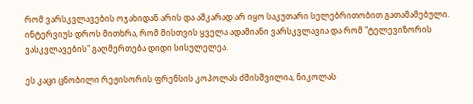რომ ვარსკვლავების ოჯახიდან არის და აშკარად არ იყო საკუთარი სელებრითობით გათამამებული. ინტერვიუს დროს მითხრა, რომ მისთვის ყველა ადამიანი ვარსკვლავია და რომ "ტელევიზორის ვასკვლავების" გაღმერთება დიდი სისულელეა.

ეს კაცი ცნობილი რეჟისორის ფრენსის კოპოლას ძმისშვილია, ნიკოლას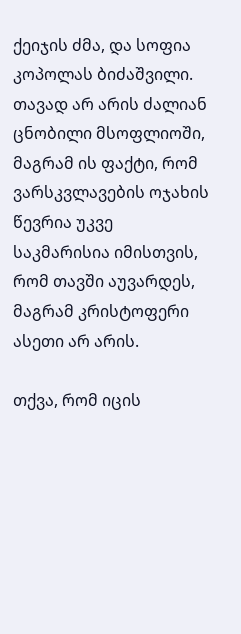ქეიჯის ძმა, და სოფია კოპოლას ბიძაშვილი. თავად არ არის ძალიან ცნობილი მსოფლიოში, მაგრამ ის ფაქტი, რომ ვარსკვლავების ოჯახის წევრია უკვე საკმარისია იმისთვის, რომ თავში აუვარდეს, მაგრამ კრისტოფერი ასეთი არ არის.

თქვა, რომ იცის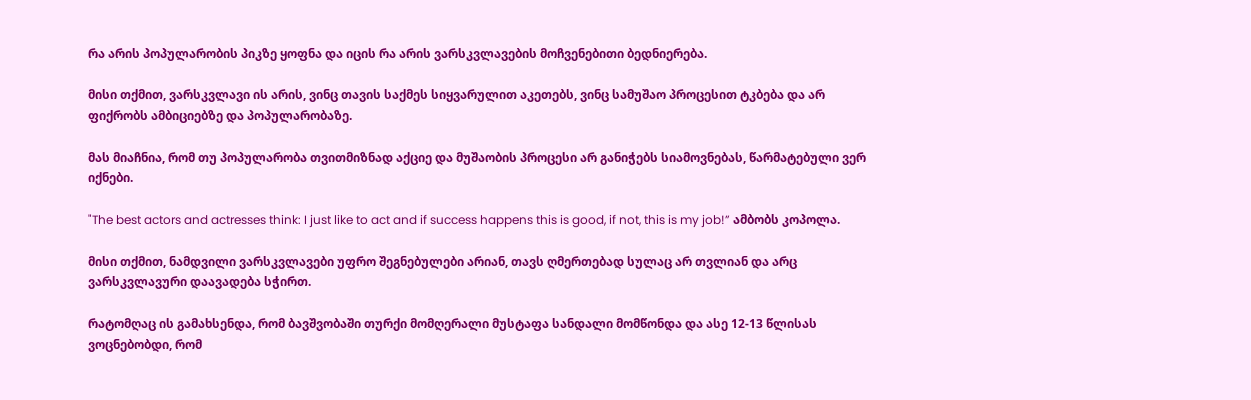რა არის პოპულარობის პიკზე ყოფნა და იცის რა არის ვარსკვლავების მოჩვენებითი ბედნიერება.

მისი თქმით, ვარსკვლავი ის არის, ვინც თავის საქმეს სიყვარულით აკეთებს, ვინც სამუშაო პროცესით ტკბება და არ ფიქრობს ამბიციებზე და პოპულარობაზე.

მას მიაჩნია, რომ თუ პოპულარობა თვითმიზნად აქციე და მუშაობის პროცესი არ განიჭებს სიამოვნებას, წარმატებული ვერ იქნები.

"The best actors and actresses think: I just like to act and if success happens this is good, if not, this is my job!” ამბობს კოპოლა.

მისი თქმით, ნამდვილი ვარსკვლავები უფრო შეგნებულები არიან, თავს ღმერთებად სულაც არ თვლიან და არც ვარსკვლავური დაავადება სჭირთ.

რატომღაც ის გამახსენდა, რომ ბავშვობაში თურქი მომღერალი მუსტაფა სანდალი მომწონდა და ასე 12-13 წლისას ვოცნებობდი, რომ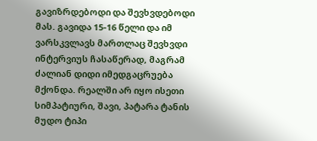გავიზრდებოდი და შევხვდებოდი მას. გავიდა 15-16 წელი და იმ ვარსკვლავს მართლაც შევხვდი ინტერვიუს ჩასაწერად, მაგრამ ძალიან დიდი იმედგაცრუება მქონდა. რეალში არ იყო ისეთი სიმპატიური, შავი, პატარა ტანის მუდო ტიპი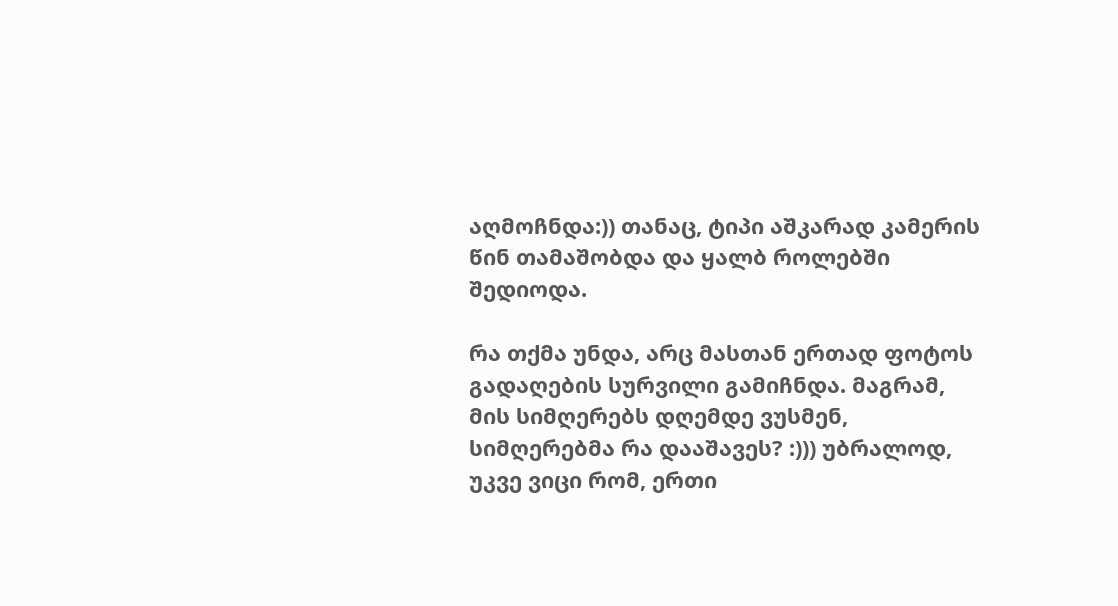აღმოჩნდა:)) თანაც, ტიპი აშკარად კამერის წინ თამაშობდა და ყალბ როლებში შედიოდა.

რა თქმა უნდა, არც მასთან ერთად ფოტოს გადაღების სურვილი გამიჩნდა. მაგრამ, მის სიმღერებს დღემდე ვუსმენ, სიმღერებმა რა დააშავეს? :))) უბრალოდ, უკვე ვიცი რომ, ერთი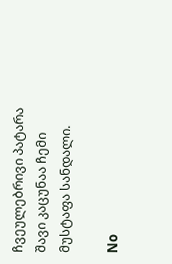ჩვეულებრივი პატარა შავი კაცუნაა ჩემი მუსტაფა სანდალი.

No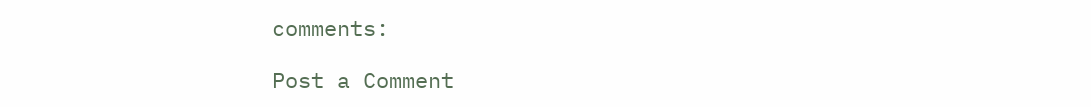comments:

Post a Comment